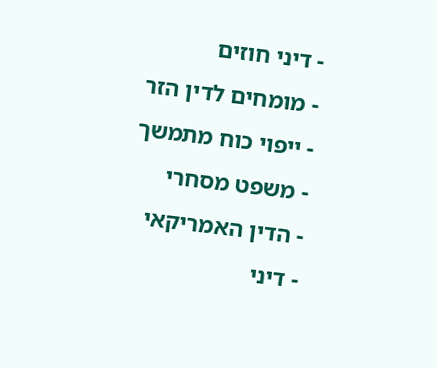- דיני חוזים
- מומחים לדין הזר
- ייפוי כוח מתמשך
- משפט מסחרי
- הדין האמריקאי
- דיני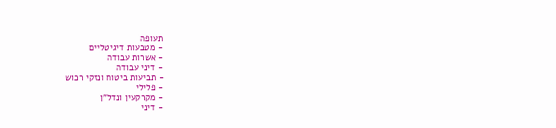תעופה
- מטבעות דיגיטליים
- אשרות עבודה
- דיני עבודה
- תביעות ביטוח ונזקי רכוש
- פלילי
- מקרקעין ונדל"ן
- דיני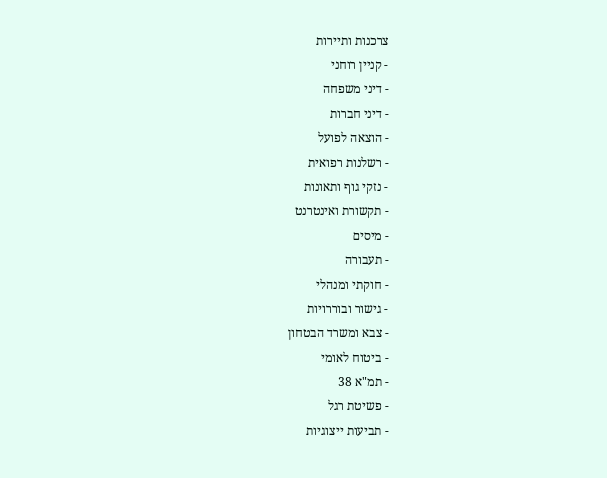צרכנות ותיירות
- קניין רוחני
- דיני משפחה
- דיני חברות
- הוצאה לפועל
- רשלנות רפואית
- נזקי גוף ותאונות
- תקשורת ואינטרנט
- מיסים
- תעבורה
- חוקתי ומנהלי
- גישור ובוררויות
- צבא ומשרד הבטחון
- ביטוח לאומי
- תמ"א 38
- פשיטת רגל
- תביעות ייצוגיות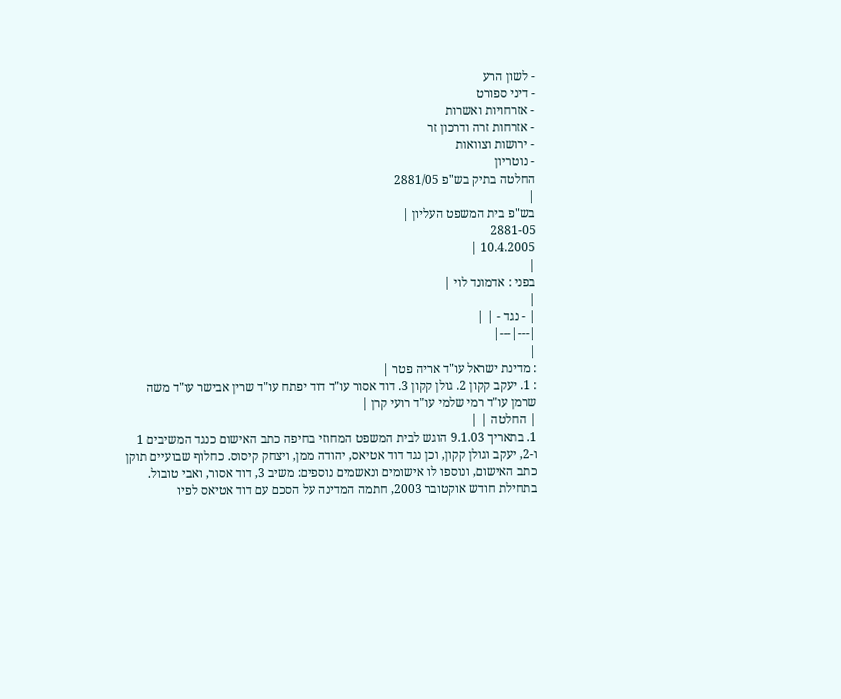- לשון הרע
- דיני ספורט
- אזרחויות ואשרות
- אזרחות זרה ודרכון זר
- ירושות וצוואות
- נוטריון
החלטה בתיק בש"פ 2881/05
|
בש"פ בית המשפט העליון |
2881-05
10.4.2005 |
|
בפני : אדמונד לוי |
|
| - נגד - | |
|---|---|
|
: מדינת ישראל עו"ד אריה פטר |
: 1. יעקב קקון 2. גולן קקון 3. דוד אסור עו"ד דוד יפתח עו"ד שרין אבישר עו"ד משה שרמן עו"ד רמי שלמי עו"ד רועי קרן |
| החלטה | |
1. בתאריך 9.1.03 הוגש לבית המשפט המחוזי בחיפה כתב האישום כנגד המשיבים 1 ו-2, יעקב וגולן קקון, וכן נגד דוד אטיאס, יהודה ממן, ויצחק קיסוס. כחלוף שבועיים תוקן כתב האישום, ונוספו לו אישומים ונאשמים נוספים: משיב 3, דוד אסור, ואבי טובול.
בתחילת חודש אוקטובר 2003, חתמה המדינה על הסכם עם דוד אטיאס לפיו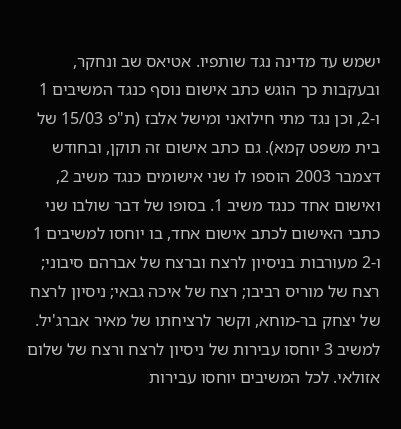ישמש עד מדינה נגד שותפיו. אטיאס שב ונחקר, ובעקבות כך הוגש כתב אישום נוסף כנגד המשיבים 1 ו-2, וכן נגד מתי חילואני ומישל אלבז (ת"פ 15/03 של בית משפט קמא). גם כתב אישום זה תוקן, ובחודש דצמבר 2003 הוספו לו שני אישומים כנגד משיב 2, ואישום אחד כנגד משיב 1. בסופו של דבר שולבו שני כתבי האישום לכתב אישום אחד, בו יוחסו למשיבים 1 ו-2 מעורבות בניסיון לרצח וברצח של אברהם סיבוני; רצח של מוריס רביבו; רצח של איכה גבאי; ניסיון לרצח של יצחק בר-מוחא, וקשר לרציחתו של מאיר אברג'יל. למשיב 3 יוחסו עבירות של ניסיון לרצח ורצח של שלום אזולאי. לכל המשיבים יוחסו עבירות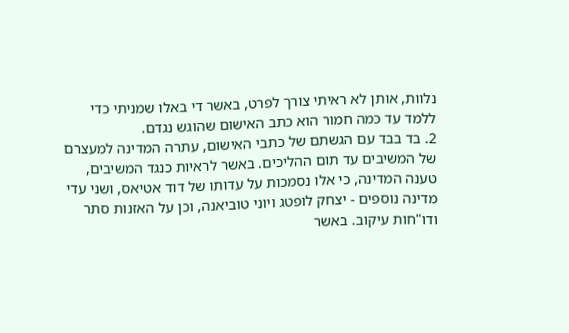נלוות, אותן לא ראיתי צורך לפרט, באשר די באלו שמניתי כדי ללמד עד כמה חמור הוא כתב האישום שהוגש נגדם.
2. בד בבד עם הגשתם של כתבי האישום, עתרה המדינה למעצרם של המשיבים עד תום ההליכים. באשר לראיות כנגד המשיבים, טענה המדינה, כי אלו נסמכות על עדותו של דוד אטיאס, ושני עדי מדינה נוספים - יצחק לופטג ויוני טוביאנה, וכן על האזנות סתר ודו"חות עיקוב. באשר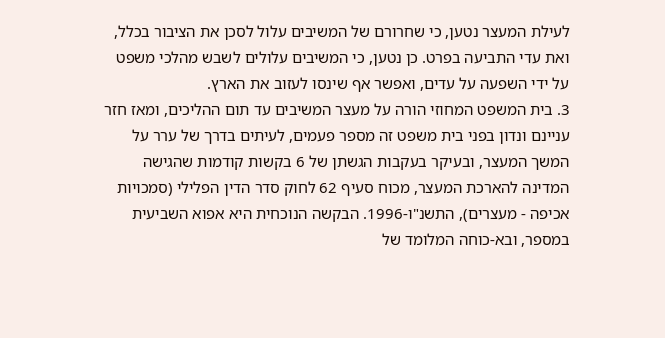לעילת המעצר נטען, כי שחרורם של המשיבים עלול לסכן את הציבור בכלל, ואת עדי התביעה בפרט. כן נטען, כי המשיבים עלולים לשבש מהלכי משפט על ידי השפעה על עדים, ואפשר אף שינסו לעזוב את הארץ.
3. בית המשפט המחוזי הורה על מעצר המשיבים עד תום ההליכים, ומאז חזר עניינם ונדון בפני בית משפט זה מספר פעמים, לעיתים בדרך של ערר על המשך המעצר, ובעיקר בעקבות הגשתן של 6 בקשות קודמות שהגישה המדינה להארכת המעצר, מכוח סעיף 62 לחוק סדר הדין הפלילי (סמכויות אכיפה - מעצרים), התשנ"ו-1996. הבקשה הנוכחית היא אפוא השביעית במספר, ובא-כוחה המלומד של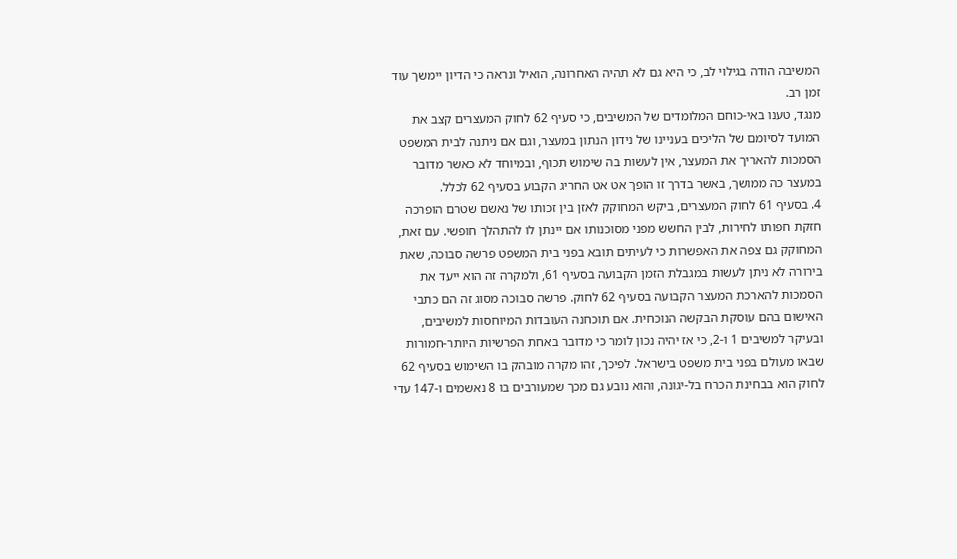המשיבה הודה בגילוי לב, כי היא גם לא תהיה האחרונה, הואיל ונראה כי הדיון יימשך עוד זמן רב.
מנגד, טענו באי-כוחם המלומדים של המשיבים, כי סעיף 62 לחוק המעצרים קצב את המועד לסיומם של הליכים בעניינו של נידון הנתון במעצר, וגם אם ניתנה לבית המשפט הסמכות להאריך את המעצר, אין לעשות בה שימוש תכוף, ובמיוחד לא כאשר מדובר במעצר כה ממושך, באשר בדרך זו הופך אט אט החריג הקבוע בסעיף 62 לכלל.
4. בסעיף 61 לחוק המעצרים, ביקש המחוקק לאזן בין זכותו של נאשם שטרם הופרכה חזקת חפותו לחירות, לבין החשש מפני מסוכנותו אם יינתן לו להתהלך חופשי. עם זאת, המחוקק גם צפה את האפשרות כי לעיתים תובא בפני בית המשפט פרשה סבוכה, שאת בירורה לא ניתן לעשות במגבלת הזמן הקבועה בסעיף 61, ולמקרה זה הוא ייעד את הסמכות להארכת המעצר הקבועה בסעיף 62 לחוק. פרשה סבוכה מסוג זה הם כתבי האישום בהם עוסקת הבקשה הנוכחית. אם תוכחנה העובדות המיוחסות למשיבים, ובעיקר למשיבים 1 ו-2, כי אז יהיה נכון לומר כי מדובר באחת הפרשיות היותר-חמורות שבאו מעולם בפני בית משפט בישראל. לפיכך, זהו מקרה מובהק בו השימוש בסעיף 62 לחוק הוא בבחינת הכרח בל-יגונה, והוא נובע גם מכך שמעורבים בו 8 נאשמים ו-147 עדי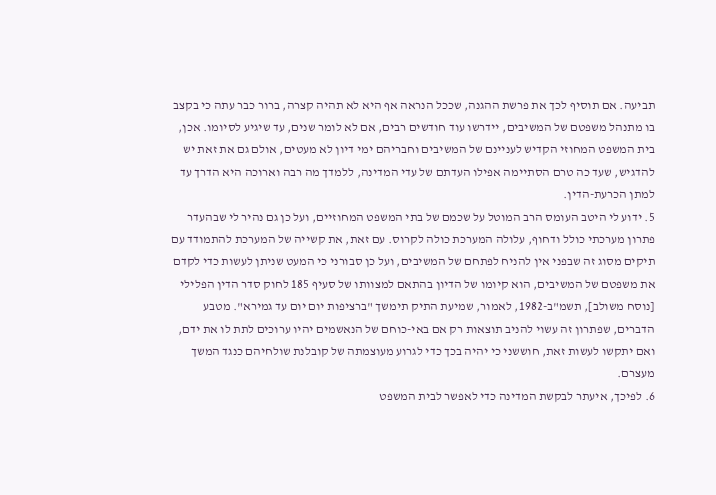תביעה. אם תוסיף לכך את פרשת ההגנה, שככל הנראה אף היא לא תהיה קצרה, ברור כבר עתה כי בקצב בו מתנהל משפטם של המשיבים, יידרשו עוד חודשים רבים, אם לא לומר שנים, עד שיגיע לסיומו. אכן, בית המשפט המחוזי הקדיש לעניינם של המשיבים וחבריהם ימי דיון לא מעטים, אולם גם את זאת יש להדגיש, שעד כה טרם הסתיימה אפילו העדתם של עדי המדינה, ללמדך מה רבה וארוכה היא הדרך עד למתן הכרעת-הדין.
5. ידוע לי היטב העומס הרב המוטל על שכמם של בתי המשפט המחוזיים, ועל כן גם נהיר לי שבהעדר פתרון מערכתי כולל ודחוף, עלולה המערכת כולה לקרוס. עם זאת, את קשייה של המערכת להתמודד עם תיקים מסוג זה שבפני אין להניח לפתחם של המשיבים, ועל כן סבורני כי המעט שניתן לעשות כדי לקדם את משפטם של המשיבים, הוא קיומו של הדיון בהתאם למצוותו של סעיף 185 לחוק סדר הדין הפלילי [נוסח משולב], תשמ"ב-1982, לאמור, שמיעת התיק תימשך "ברציפות יום יום עד גמירא". מטבע הדברים, שפתרון זה עשוי להניב תוצאות רק אם באי-כוחם של הנאשמים יהיו ערוכים לתת לו את ידם, ואם יתקשו לעשות זאת, חוששני כי יהיה בכך כדי לגרוע מעוצמתה של קובלנת שולחיהם כנגד המשך מעצרם.
6. לפיכך, איעתר לבקשת המדינה כדי לאפשר לבית המשפט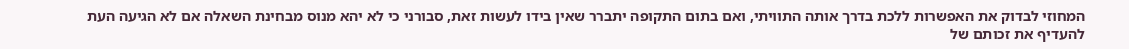המחוזי לבדוק את האפשרות ללכת בדרך אותה התוויתי, ואם בתום התקופה יתברר שאין בידו לעשות זאת, סבורני כי לא יהא מנוס מבחינת השאלה אם לא הגיעה העת להעדיף את זכותם של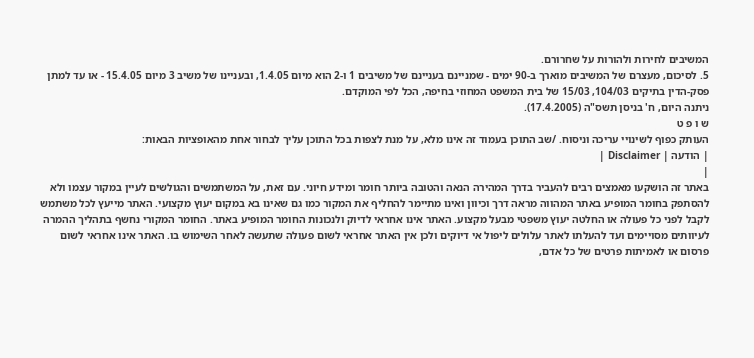המשיבים לחירות ולהורות על שחרורם.
5. לסיכום, מעצרם של המשיבים מוארך ב-90 ימים - שמניינם בעניינם של משיבים 1 ו-2 הוא מיום 1.4.05, ובעניינו של משיב 3 מיום 15.4.05 - או עד למתן פסק-הדין בתיקים 104/03, 15/03 של בית המשפט המחוזי בחיפה, הכל לפי המוקדם.
ניתנה היום, ח' בניסן תשס"ה (17.4.2005).
ש ו פ ט
העותק כפוף לשינויי עריכה וניסוח. /שב התוכן בעמוד זה אינו מלא, על מנת לצפות בכל התוכן עליך לבחור אחת מהאופציות הבאות:
| הודעה | Disclaimer |
|
באתר זה הושקעו מאמצים רבים להעביר בדרך המהירה הנאה והטובה ביותר חומר ומידע חיוני. עם זאת, על המשתמשים והגולשים לעיין במקור עצמו ולא להסתפק בחומר המופיע באתר המהווה מראה דרך וכיוון ואינו מתיימר להחליף את המקור כמו גם שאינו בא במקום יעוץ מקצועי. האתר מייעץ לכל משתמש לקבל לפני כל פעולה או החלטה יעוץ משפטי מבעל מקצוע. האתר אינו אחראי לדיוק ולנכונות החומר המופיע באתר. החומר המקורי נחשף בתהליך ההמרה לעיוותים מסויימים ועד להעלתו לאתר עלולים ליפול אי דיוקים ולכן אין האתר אחראי לשום פעולה שתעשה לאחר השימוש בו. האתר אינו אחראי לשום פרסום או לאמיתות פרטים של כל אדם,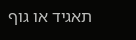תאגיד או גוף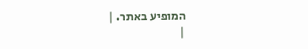המופיע באתר. |
|